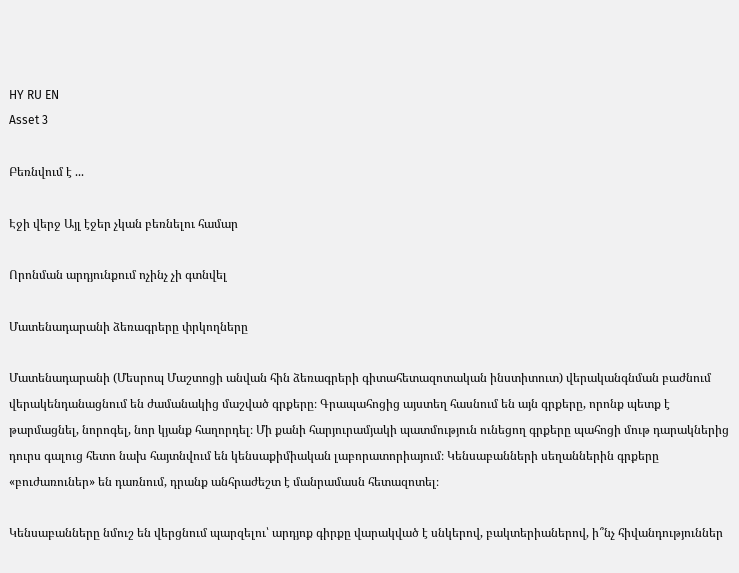HY RU EN
Asset 3

Բեռնվում է ...

Էջի վերջ Այլ էջեր չկան բեռնելու համար

Որոնման արդյունքում ոչինչ չի գտնվել

Մատենադարանի ձեռագրերը փրկողները

Մատենադարանի (Մեսրոպ Մաշտոցի անվան հին ձեռագրերի գիտահետազոտական ինստիտուտ) վերականգնման բաժնում վերակենդանացնում են ժամանակից մաշված գրքերը։ Գրապահոցից այստեղ հասնում են այն գրքերը, որոնք պետք է թարմացնել, նորոգել, նոր կյանք հաղորդել։ Մի քանի հարյուրամյակի պատմություն ունեցող գրքերը պահոցի մութ դարակներից դուրս գալուց հետո նախ հայտնվում են կենսաքիմիական լաբորատորիայում։ Կենսաբանների սեղաններին գրքերը «բուժառուներ» են դառնում, դրանք անհրաժեշտ է մանրամասն հետազոտել։

Կենսաբանները նմուշ են վերցնում պարզելու՝ արդյոք գիրքը վարակված է սնկերով, բակտերիաներով, ի՞նչ հիվանդություններ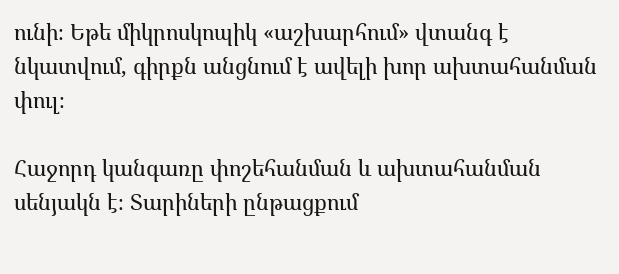ունի։ Եթե միկրոսկոպիկ «աշխարհում» վտանգ է նկատվում, գիրքն անցնում է ավելի խոր ախտահանման փուլ։

Հաջորդ կանգառը փոշեհանման և ախտահանման սենյակն է։ Տարիների ընթացքում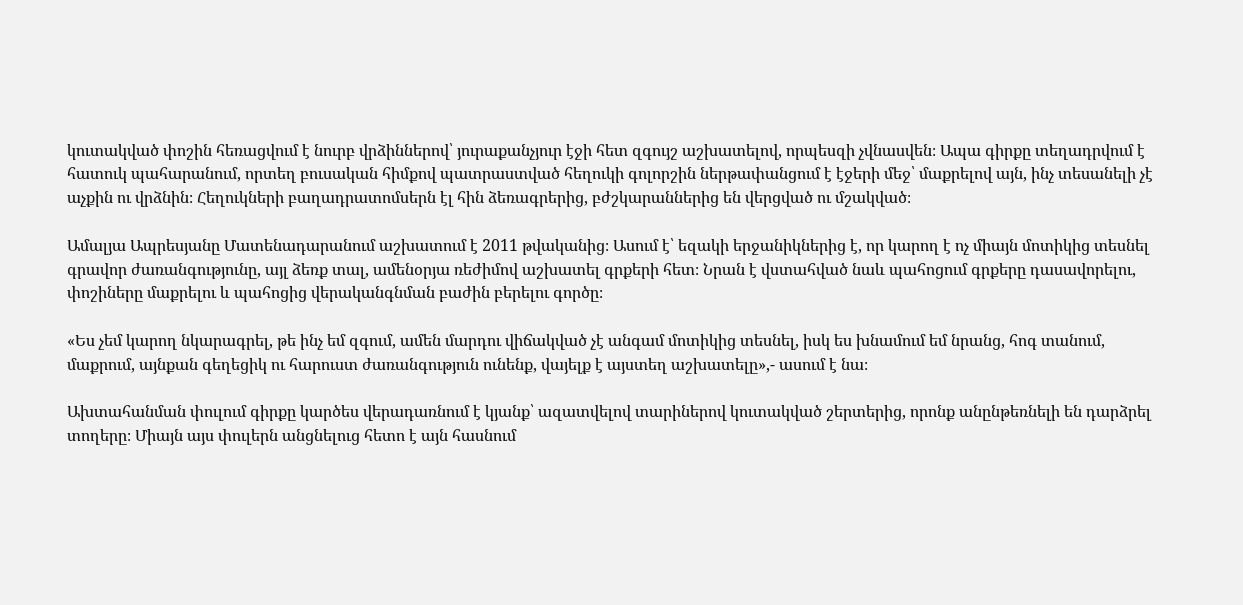կուտակված փոշին հեռացվում է նուրբ վրձիններով՝ յուրաքանչյուր էջի հետ զգույշ աշխատելով, որպեսզի չվնասվեն։ Ապա գիրքը տեղադրվում է հատուկ պահարանում, որտեղ բուսական հիմքով պատրաստված հեղուկի գոլորշին ներթափանցում է էջերի մեջ՝ մաքրելով այն, ինչ տեսանելի չէ աչքին ու վրձնին։ Հեղուկների բաղադրատոմսերն էլ հին ձեռագրերից, բժշկարաններից են վերցված ու մշակված։

Ամալյա Ապրեսյանը Մատենադարանում աշխատում է 2011 թվականից։ Ասում է՝ եզակի երջանիկներից է, որ կարող է ոչ միայն մոտիկից տեսնել գրավոր ժառանգությունը, այլ ձեռք տալ, ամենօրյա ռեժիմով աշխատել գրքերի հետ։ Նրան է վստահված նաև պահոցում գրքերը դասավորելու, փոշիները մաքրելու և պահոցից վերականգնման բաժին բերելու գործը։

«Ես չեմ կարող նկարագրել, թե ինչ եմ զգում, ամեն մարդու վիճակված չէ անգամ մոտիկից տեսնել, իսկ ես խնամում եմ նրանց, հոգ տանում, մաքրում, այնքան գեղեցիկ ու հարուստ ժառանգություն ունենք, վայելք է այստեղ աշխատելը»,- ասում է նա։

Ախտահանման փուլում գիրքը կարծես վերադառնում է կյանք՝ ազատվելով տարիներով կուտակված շերտերից, որոնք անընթեռնելի են դարձրել տողերը։ Միայն այս փուլերն անցնելուց հետո է այն հասնում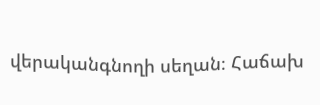վերականգնողի սեղան։ Հաճախ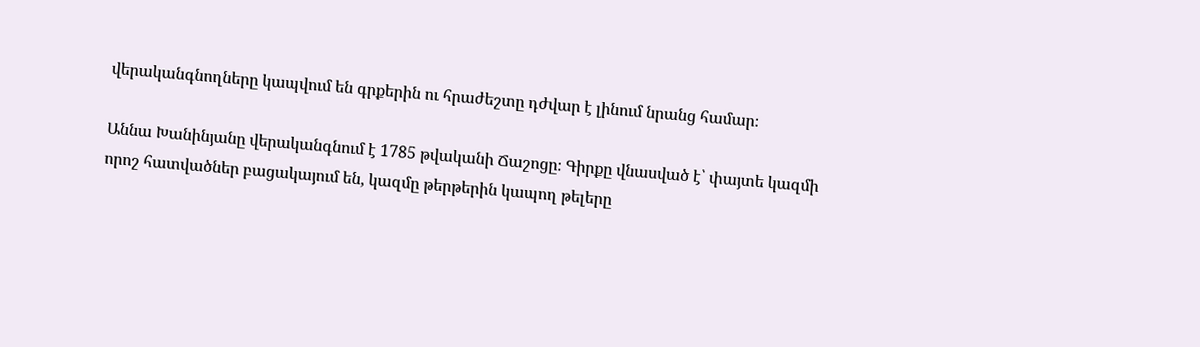վերականգնողները կապվում են գրքերին ու հրաժեշտը դժվար է լինում նրանց համար։

Աննա Խանինյանը վերականգնում է 1785 թվականի Ճաշոցը։ Գիրքը վնասված է՝ փայտե կազմի որոշ հատվածներ բացակայում են, կազմը թերթերին կապող թելերը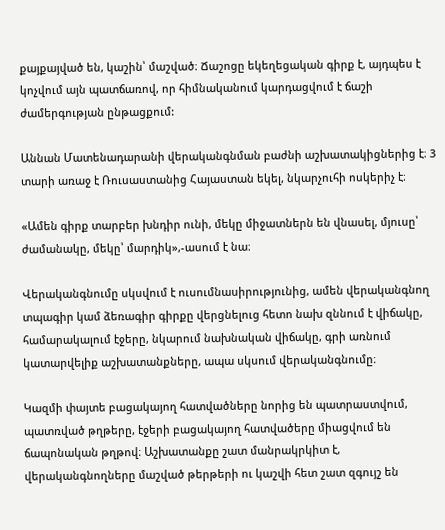քայքայված են, կաշին՝ մաշված։ Ճաշոցը եկեղեցական գիրք է, այդպես է կոչվում այն պատճառով, որ հիմնականում կարդացվում է ճաշի ժամերգության ընթացքում:

Աննան Մատենադարանի վերականգնման բաժնի աշխատակիցներից է։ 3 տարի առաջ է Ռուսաստանից Հայաստան եկել, նկարչուհի ոսկերիչ է։

«Ամեն գիրք տարբեր խնդիր ունի, մեկը միջատներն են վնասել, մյուսը՝ ժամանակը, մեկը՝ մարդիկ»,-ասում է նա։

Վերականգնումը սկսվում է ուսումնասիրությունից, ամեն վերականգնող տպագիր կամ ձեռագիր գիրքը վերցնելուց հետո նախ զննում է վիճակը, համարակալում էջերը, նկարում նախնական վիճակը, գրի առնում կատարվելիք աշխատանքները, ապա սկսում վերականգնումը։

Կազմի փայտե բացակայող հատվածները նորից են պատրաստվում, պատռված թղթերը, էջերի բացակայող հատվածերը միացվում են ճապոնական թղթով։ Աշխատանքը շատ մանրակրկիտ է, վերականգնողները մաշված թերթերի ու կաշվի հետ շատ զգույշ են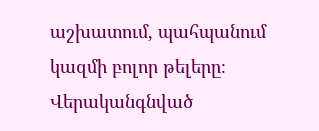աշխատում, պահպանում կազմի բոլոր թելերը։ Վերականգնված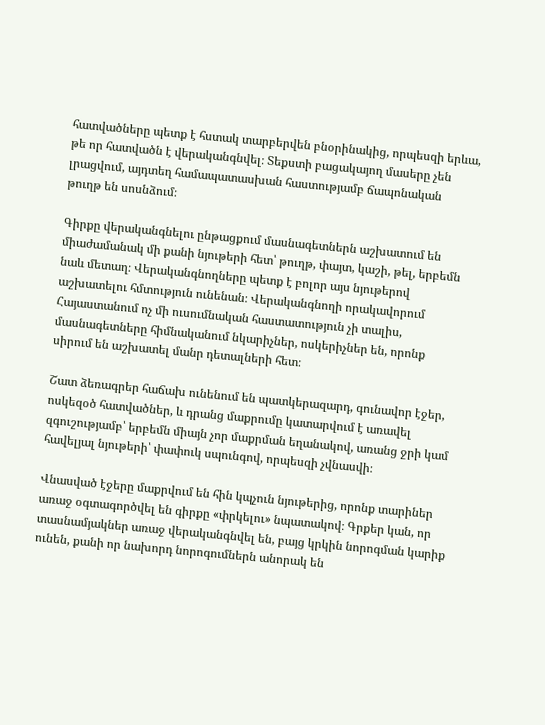հատվածները պետք է հստակ տարբերվեն բնօրինակից, որպեսզի երևա, թե որ հատվածն է վերականգնվել։ Տեքստի բացակայող մասերը չեն լրացվում, այդտեղ համապատասխան հաստությամբ ճապոնական թուղթ են սոսնձում։

Գիրքը վերականգնելու ընթացքում մասնագետներն աշխատում են միաժամանակ մի քանի նյութերի հետ՝ թուղթ, փայտ, կաշի, թել, երբեմն նաև մետաղ։ Վերականգնողները պետք է բոլոր այս նյութերով աշխատելու հմտություն ունենան։ Վերականգնողի որակավորում Հայաստանում ոչ մի ուսումնական հաստատություն չի տալիս, մասնագետները հիմնականում նկարիչներ, ոսկերիչներ են, որոնք սիրում են աշխատել մանր դետալների հետ։

Շատ ձեռագրեր հաճախ ունենում են պատկերազարդ, գունավոր էջեր, ոսկեզօծ հատվածներ, և դրանց մաքրումը կատարվում է առավել զգուշությամբ՝ երբեմն միայն չոր մաքրման եղանակով, առանց ջրի կամ հավելյալ նյութերի՝ փափուկ սպունգով, որպեսզի չվնասվի։

Վնասված էջերը մաքրվում են հին կպչուն նյութերից, որոնք տարիներ առաջ օգտագործվել են գիրքը «փրկելու» նպատակով։ Գրքեր կան, որ տասնամյակներ առաջ վերականգնվել են, բայց կրկին նորոգման կարիք ունեն, քանի որ նախորդ նորոգումներն անորակ են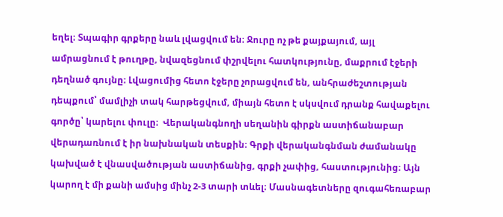եղել։ Տպագիր գրքերը նաև լվացվում են։ Ջուրը ոչ թե քայքայում, այլ ամրացնում է թուղթը, նվազեցնում փշրվելու հատկությունը, մաքրում էջերի դեղնած գույնը։ Լվացումից հետո էջերը չորացվում են, անհրաժեշտության դեպքում՝ մամլիչի տակ հարթեցվում, միայն հետո է սկսվում դրանք հավաքելու գործը՝ կարելու փուլը։  Վերականգնողի սեղանին գիրքն աստիճանաբար վերադառնում է իր նախնական տեսքին։ Գրքի վերականգնման ժամանակը կախված է վնասվածության աստիճանից, գրքի չափից, հաստությունից։ Այն կարող է մի քանի ամսից մինչ 2-3 տարի տևել։ Մասնագետները զուգահեռաբար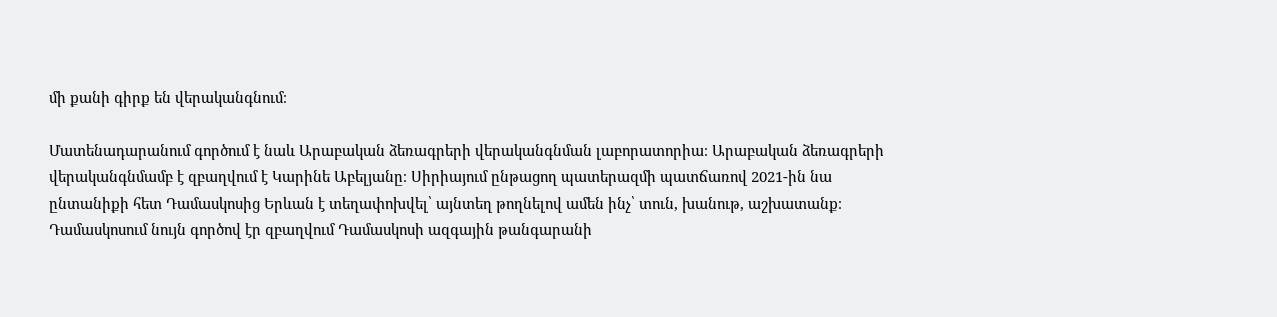մի քանի գիրք են վերականգնում։

Մատենադարանում գործում է նաև Արաբական ձեռագրերի վերականգնման լաբորատորիա։ Արաբական ձեռագրերի վերականգնմամբ է զբաղվում է Կարինե Աբելյանը։ Սիրիայում ընթացող պատերազմի պատճառով 2021-ին նա ընտանիքի հետ Դամասկոսից Երևան է տեղափոխվել՝ այնտեղ թողնելով ամեն ինչ՝ տուն, խանութ, աշխատանք։ Դամասկոսում նույն գործով էր զբաղվում Դամասկոսի ազգային թանգարանի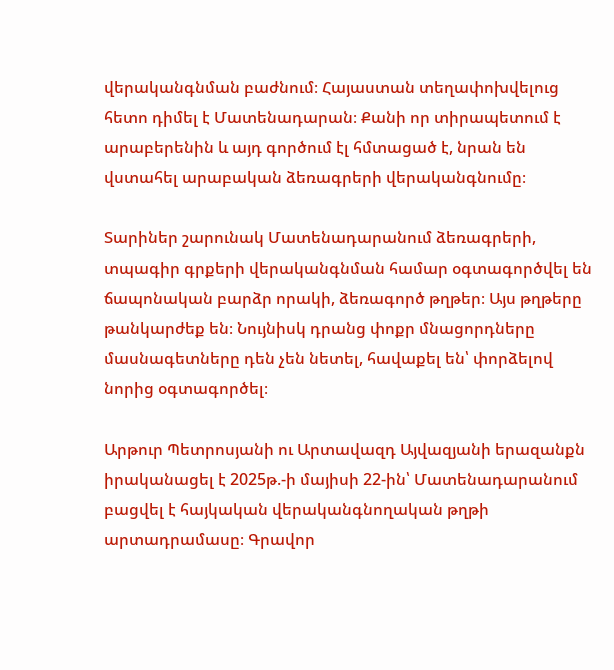վերականգնման բաժնում։ Հայաստան տեղափոխվելուց հետո դիմել է Մատենադարան։ Քանի որ տիրապետում է արաբերենին և այդ գործում էլ հմտացած է, նրան են վստահել արաբական ձեռագրերի վերականգնումը։

Տարիներ շարունակ Մատենադարանում ձեռագրերի, տպագիր գրքերի վերականգնման համար օգտագործվել են ճապոնական բարձր որակի, ձեռագործ թղթեր։ Այս թղթերը թանկարժեք են։ Նույնիսկ դրանց փոքր մնացորդները մասնագետները դեն չեն նետել, հավաքել են՝ փորձելով նորից օգտագործել։

Արթուր Պետրոսյանի ու Արտավազդ Այվազյանի երազանքն իրականացել է 2025թ.-ի մայիսի 22-ին՝ Մատենադարանում բացվել է հայկական վերականգնողական թղթի արտադրամասը։ Գրավոր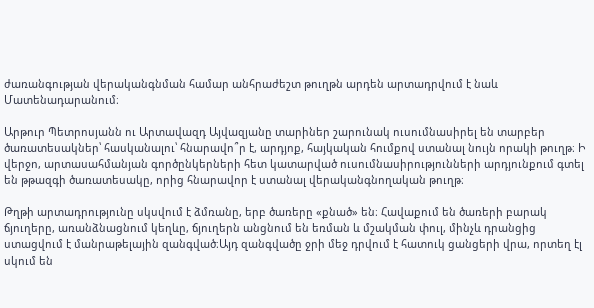ժառանգության վերականգնման համար անհրաժեշտ թուղթն արդեն արտադրվում է նաև Մատենադարանում։

Արթուր Պետրոսյանն ու Արտավազդ Այվազյանը տարիներ շարունակ ուսումնասիրել են տարբեր ծառատեսակներ՝ հասկանալու՝ հնարավո՞ր է, արդյոք, հայկական հումքով ստանալ նույն որակի թուղթ։ Ի վերջո, արտասահմանյան գործընկերների հետ կատարված ուսումնասիրությունների արդյունքում գտել են թթազգի ծառատեսակը, որից հնարավոր է ստանալ վերականգնողական թուղթ։

Թղթի արտադրությունը սկսվում է ձմռանը, երբ ծառերը «քնած» են։ Հավաքում են ծառերի բարակ ճյուղերը, առանձնացնում կեղևը, ճյուղերն անցնում են եռման և մշակման փուլ, մինչև դրանցից ստացվում է մանրաթելային զանգված։Այդ զանգվածը ջրի մեջ դրվում է հատուկ ցանցերի վրա, որտեղ էլ սկում են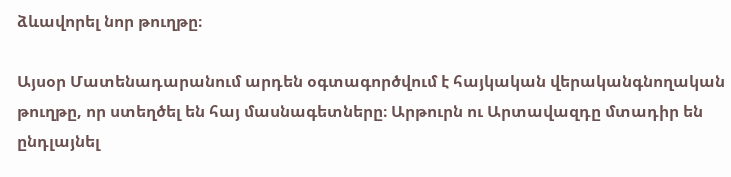ձևավորել նոր թուղթը։

Այսօր Մատենադարանում արդեն օգտագործվում է հայկական վերականգնողական թուղթը, որ ստեղծել են հայ մասնագետները։ Արթուրն ու Արտավազդը մտադիր են ընդլայնել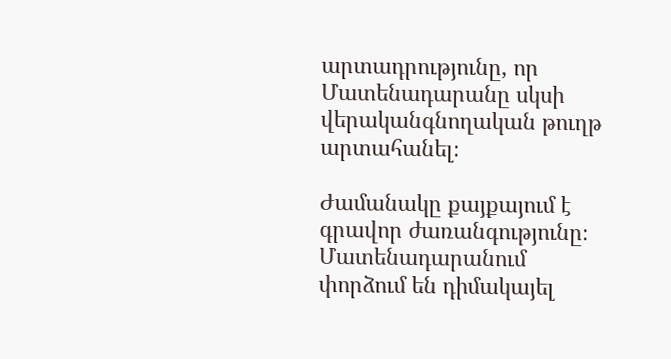արտադրությունը, որ Մատենադարանը սկսի վերականգնողական թուղթ արտահանել։

Ժամանակը քայքայում է գրավոր ժառանգությունը։ Մատենադարանում փորձում են դիմակայել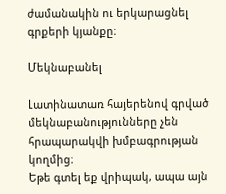ժամանակին ու երկարացնել գրքերի կյանքը։

Մեկնաբանել

Լատինատառ հայերենով գրված մեկնաբանությունները չեն հրապարակվի խմբագրության կողմից։
Եթե գտել եք վրիպակ, ապա այն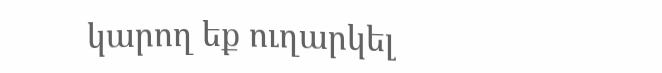կարող եք ուղարկել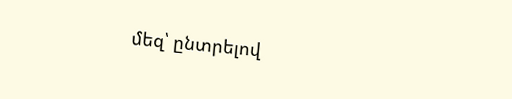մեզ՝ ընտրելով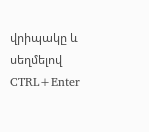վրիպակը և սեղմելով CTRL+Enter